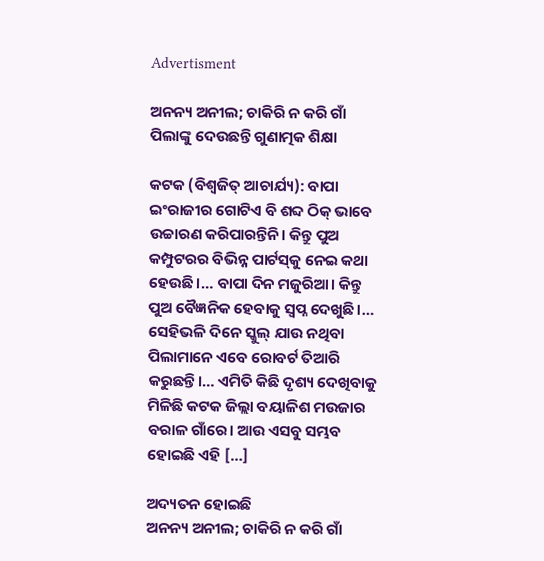Advertisment

ଅନନ୍ୟ ଅନୀଲ; ଚାକିରି ନ କରି ଗାଁ ପିଲାଙ୍କୁ ଦେଉଛନ୍ତି ଗୁଣାତ୍ମକ ଶିକ୍ଷା

କଟକ (ବିଶ୍ୱଜିତ୍ ଆଚାର୍ଯ୍ୟ): ବାପା ଇଂରାଜୀର ଗୋଟିଏ ବି ଶବ୍ଦ ଠିକ୍‌ ଭାବେ ଉଚ୍ଚାରଣ କରିପାରନ୍ତିନି। କିନ୍ତୁ ପୁ‌ଅ କମ୍ପୁଟରର ବିଭିନ୍ନ ପାର୍ଟସ୍‌କୁ ନେଇ କଥା ହେଉଛି।… ବାପା ଦିନ ମଜୁରିଆ। କିନ୍ତୁ ପୁଅ ବୈଜ୍ଞନିକ ହେବାକୁ ସ୍ୱପ୍ନ ଦେଖୁଛି।… ସେହିଭଳି ଦିନେ ସ୍କୁଲ୍‌ ଯାଉ ନଥିବା ପିଲାମାନେ ଏବେ ରୋବର୍ଟ ତିଆରି କରୁଛନ୍ତି।… ଏମିତି କିଛି ଦୃଶ୍ୟ ଦେଖିବାକୁ ମିଳିଛି କଟକ ଜିଲ୍ଲା ବୟାଳିଶ ମଉଜାର ବରାଳ ଗାଁରେ। ଆଉ ଏସବୁ ସମ୍ଭବ ହୋଇଛି ଏହି […]

ଅଦ୍ୟତନ ହୋଇଛି
ଅନନ୍ୟ ଅନୀଲ; ଚାକିରି ନ କରି ଗାଁ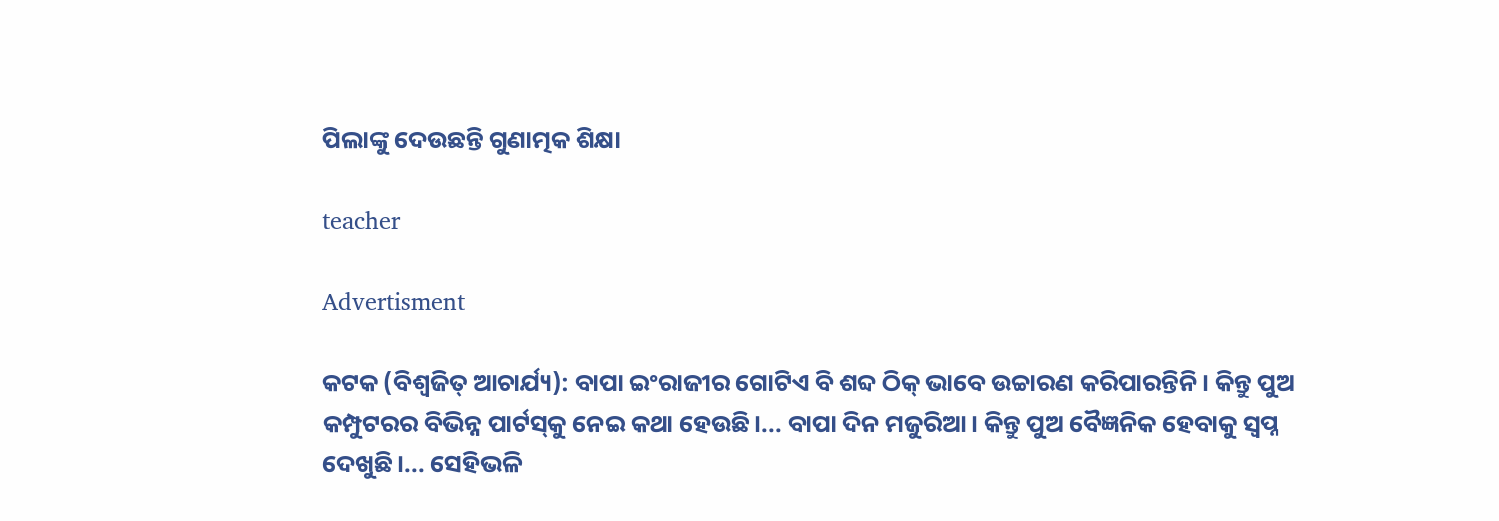ପିଲାଙ୍କୁ ଦେଉଛନ୍ତି ଗୁଣାତ୍ମକ ଶିକ୍ଷା

teacher

Advertisment

କଟକ (ବିଶ୍ୱଜିତ୍ ଆଚାର୍ଯ୍ୟ): ବାପା ଇଂରାଜୀର ଗୋଟିଏ ବି ଶବ୍ଦ ଠିକ୍‌ ଭାବେ ଉଚ୍ଚାରଣ କରିପାରନ୍ତିନି। କିନ୍ତୁ ପୁ‌ଅ କମ୍ପୁଟରର ବିଭିନ୍ନ ପାର୍ଟସ୍‌କୁ ନେଇ କଥା ହେଉଛି।... ବାପା ଦିନ ମଜୁରିଆ। କିନ୍ତୁ ପୁଅ ବୈଜ୍ଞନିକ ହେବାକୁ ସ୍ୱପ୍ନ ଦେଖୁଛି।... ସେହିଭଳି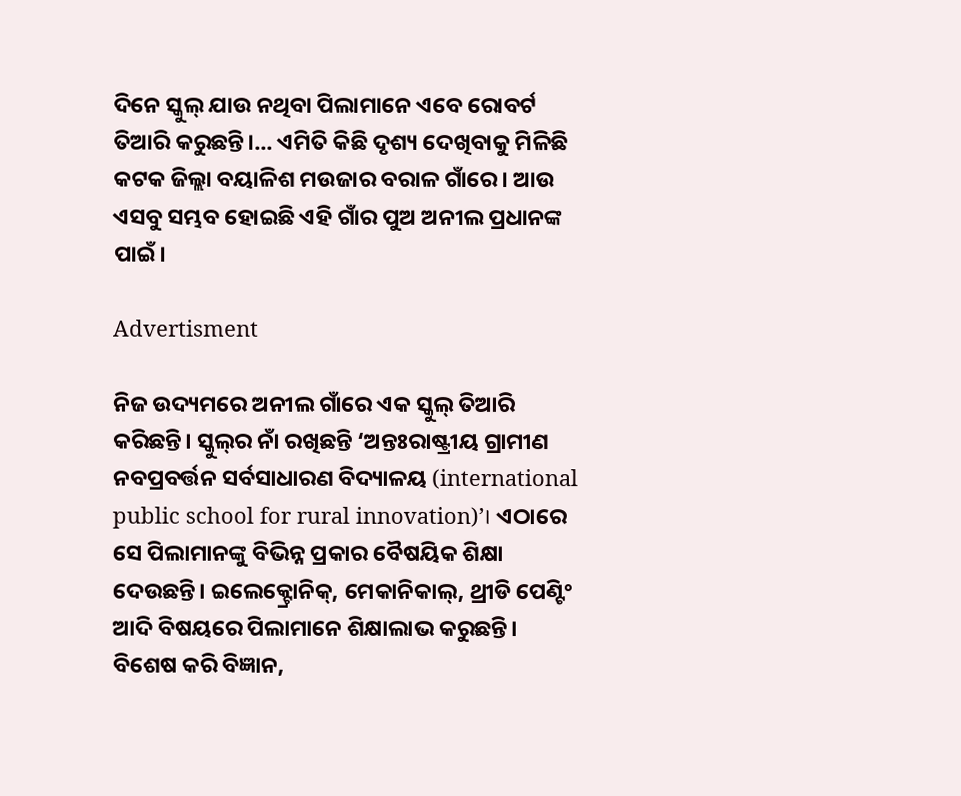ଦିନେ ସ୍କୁଲ୍‌ ଯାଉ ନଥିବା ପିଲାମାନେ ଏବେ ରୋବର୍ଟ ତିଆରି କରୁଛନ୍ତି।... ଏମିତି କିଛି ଦୃଶ୍ୟ ଦେଖିବାକୁ ମିଳିଛି କଟକ ଜିଲ୍ଲା ବୟାଳିଶ ମଉଜାର ବରାଳ ଗାଁରେ। ଆଉ ଏସବୁ ସମ୍ଭବ ହୋଇଛି ଏହି ଗାଁର ପୁଅ ଅନୀଲ ପ୍ରଧାନଙ୍କ ପାଇଁ।

Advertisment

ନିଜ ଉଦ୍ୟମରେ ଅନୀଲ ଗାଁରେ ଏକ ସ୍କୁଲ୍ ତିଆରି କରିଛନ୍ତି। ସ୍କୁଲ୍‌ର ନାଁ ରଖିଛନ୍ତି ‘ଅନ୍ତଃରାଷ୍ଟ୍ରୀୟ ଗ୍ରାମୀଣ ନବପ୍ରବର୍ତ୍ତନ ସର୍ବସାଧାରଣ ବିଦ୍ୟାଳୟ (international public school for rural innovation)’। ଏଠାରେ ସେ ପିଲାମାନଙ୍କୁ ବିଭିନ୍ନ ପ୍ରକାର ବୈଷୟିକ ଶିକ୍ଷା ଦେଉଛନ୍ତି। ଇଲେକ୍ଟ୍ରୋନିକ୍, ମେକାନିକାଲ୍, ଥ୍ରୀଡି ପେଣ୍ଟିଂ ଆଦି ବିଷୟରେ ପିଲାମାନେ ଶିକ୍ଷାଲାଭ କରୁଛନ୍ତି। ବିଶେଷ କରି ବିଜ୍ଞାନ,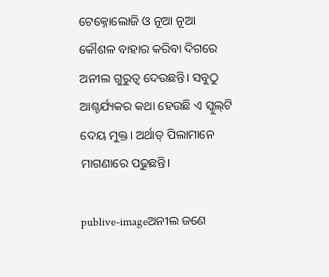ଟେକ୍ନୋଲୋଜି ଓ ନୂଆ ନୂଆ କୌଶଳ ବାହାର କରିବା ଦିଗରେ ଅନୀଲ ଗୁରୁତ୍ୱ ଦେଉଛନ୍ତି। ସବୁଠୁ ଆଶ୍ଚର୍ଯ୍ୟକର କଥା ହେଉଛି ଏ ସ୍କୁଲ୍‌ଟି ଦେୟ ମୁକ୍ତ। ଅର୍ଥାତ୍ ପିଲାମାନେ ମାଗଣାରେ ପଢୁଛନ୍ତି।

publive-imageଅନୀଲ ଜଣେ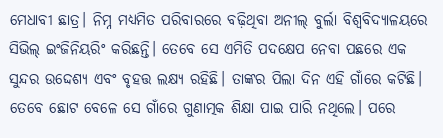ମେଧାବୀ ଛାତ୍ର। ନିମ୍ନ ମଧ୍ୟମିତ ପରିବାରରେ ବଢ଼ିଥିବା ଅନୀଲ୍‌ ବୁର୍ଲା ବିଶ୍ୱବିଦ୍ୟାଳୟରେ ସିଭିଲ୍‌ ଇଂଜିନିୟରିଂ କରିଛନ୍ତି। ତେବେ ସେ ଏମିତି ପଦକ୍ଷେପ ନେବା ପଛରେ ଏକ ସୁନ୍ଦର ଉଦ୍ଦେଶ୍ୟ ଏବଂ ବୃହତ୍ତ ଲକ୍ଷ୍ୟ ରହିଛି। ତାଙ୍କର ପିଲା ଦିନ ଏହି ଗାଁରେ କଟିଛି। ତେବେ ଛୋଟ ବେଳେ ସେ ଗାଁରେ ଗୁଣାତ୍ମକ ଶିକ୍ଷା ପାଇ ପାରି ନଥିଲେ। ପରେ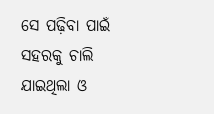ସେ ପଢ଼ିବା ପାଇଁ ସହରକୁ ଚାଲି ଯାଇଥିଲା ଓ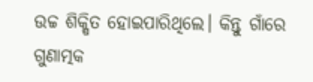ଉଚ୍ଚ ଶିକ୍ଷିତ ହୋଇପାରିଥିଲେ। କିନ୍ତୁ ଗାଁରେ ଗୁଣାତ୍ମକ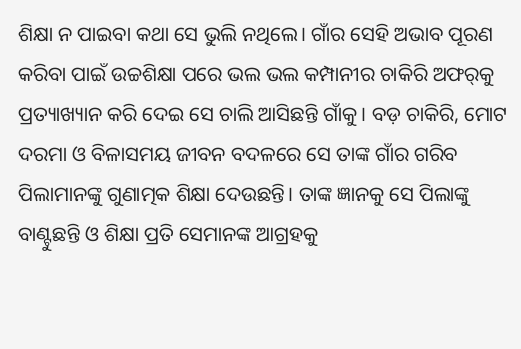ଶିକ୍ଷା ନ ପାଇବା କଥା ସେ ଭୁଲି ନଥିଲେ। ଗାଁର ସେହି ଅଭାବ ପୂରଣ କରିବା ପାଇଁ ଉଚ୍ଚଶିକ୍ଷା ପରେ ଭଲ ଭଲ କମ୍ପାନୀର ଚାକିରି ଅଫର୍‌କୁ ପ୍ରତ୍ୟାଖ୍ୟାନ କରି ଦେଇ ସେ ଚାଲି ଆସିଛନ୍ତି ଗାଁକୁ। ବଡ଼ ଚାକିରି, ମୋଟ ଦରମା ଓ ବିଳାସମୟ ଜୀବନ ବଦଳରେ ସେ ତାଙ୍କ ଗାଁର ଗରିବ ପିଲାମାନଙ୍କୁ ଗୁଣାତ୍ମକ ଶିକ୍ଷା ଦେଉଛନ୍ତି। ତାଙ୍କ ଜ୍ଞାନକୁ ସେ ପିଲାଙ୍କୁ ବାଣ୍ଟୁଛନ୍ତି ଓ ଶିକ୍ଷା ପ୍ରତି ସେମାନଙ୍କ ଆଗ୍ରହକୁ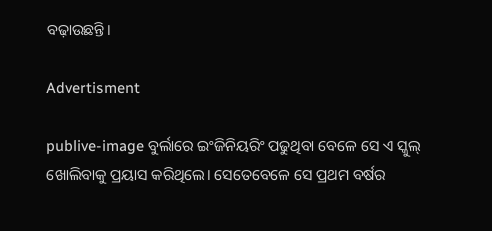ବଢ଼ାଉଛନ୍ତି।

Advertisment

publive-image ବୁର୍ଲାରେ ଇଂଜିନିୟରିଂ ପଢୁଥିବା ବେଳେ ସେ ଏ ସ୍କୁଲ୍‌ ଖୋଲିବାକୁ ପ୍ରୟାସ କରିଥିଲେ। ସେତେବେଳେ ସେ ପ୍ରଥମ ବର୍ଷର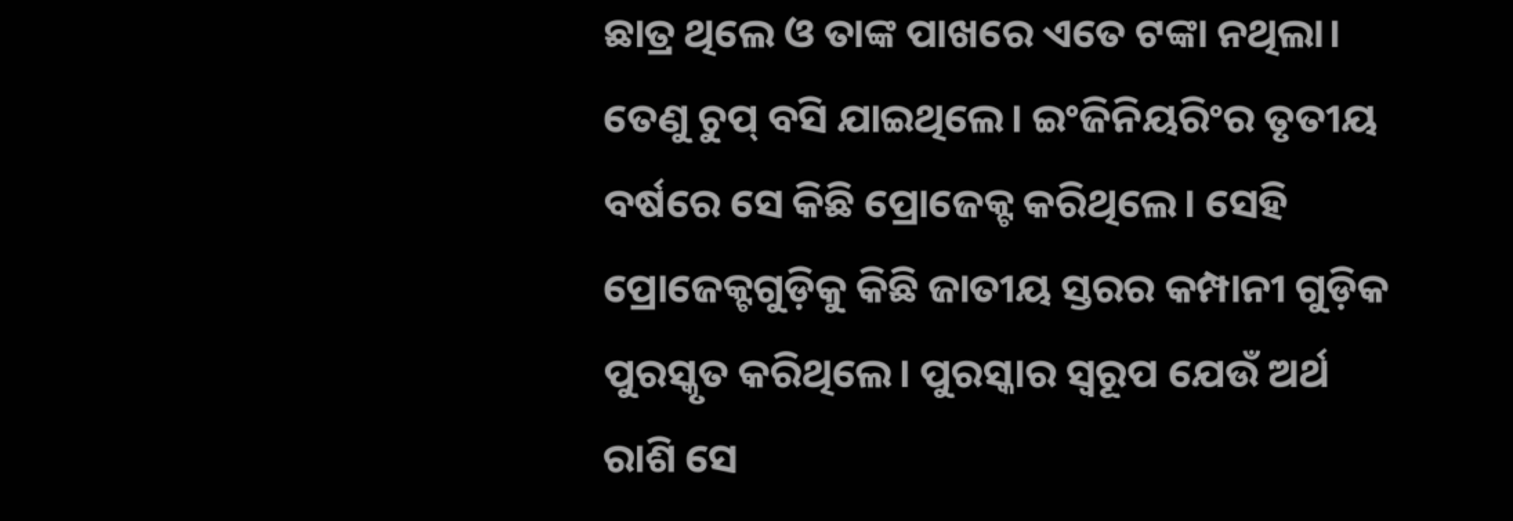ଛାତ୍ର ଥିଲେ ଓ ତାଙ୍କ ପାଖରେ ଏତେ ଟଙ୍କା ନଥିଲା। ତେଣୁ ଚୁପ୍ ବସି ଯାଇଥିଲେ। ଇଂଜିନିୟରିଂର ତୃତୀୟ ବର୍ଷରେ ସେ କିଛି ପ୍ରୋଜେକ୍ଟ କରିଥିଲେ। ସେହି ପ୍ରୋଜେକ୍ଟଗୁଡ଼ିକୁ କିଛି ଜାତୀୟ ସ୍ତରର କମ୍ପାନୀ ଗୁଡ଼ିକ ପୁରସ୍କୃତ କରିଥିଲେ। ପୁରସ୍କାର ସ୍ୱରୂପ ଯେଉଁ ଅର୍ଥ ରାଶି ସେ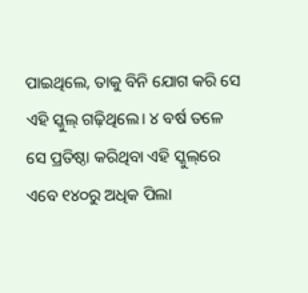ପାଇଥିଲେ, ତାକୁ ବିନି ଯୋଗ କରି ସେ ଏହି ସ୍କୁଲ୍ ଗଢ଼ିଥିଲେ। ୪ ବର୍ଷ ତଳେ ସେ ପ୍ରତିଷ୍ଠା କରିଥିବା ଏହି ସ୍କୁଲ୍‌ରେ ଏବେ ୧୪୦ରୁ ଅଧିକ ପିଲା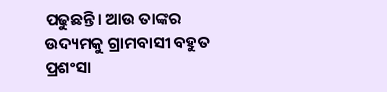ପଢୁଛନ୍ତି। ଆଉ ତାଙ୍କର ଉଦ୍ୟମକୁ ଗ୍ରାମବାସୀ ବହୁତ ପ୍ରଶଂସା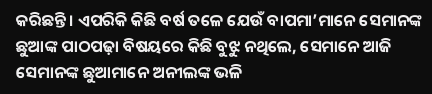କରିଛନ୍ତି। ଏପରିକି କିଛି ବର୍ଷ ତଳେ ଯେଉଁ ବାପମା’ମାନେ ସେମାନଙ୍କ ଛୁଆଙ୍କ ପାଠପଢ଼ା ବିଷୟରେ କିଛି ବୁଝୁ ନଥିଲେ, ସେମାନେ ଆଜି ସେମାନଙ୍କ ଛୁଆମାନେ ଅନୀଲଙ୍କ ଭଳି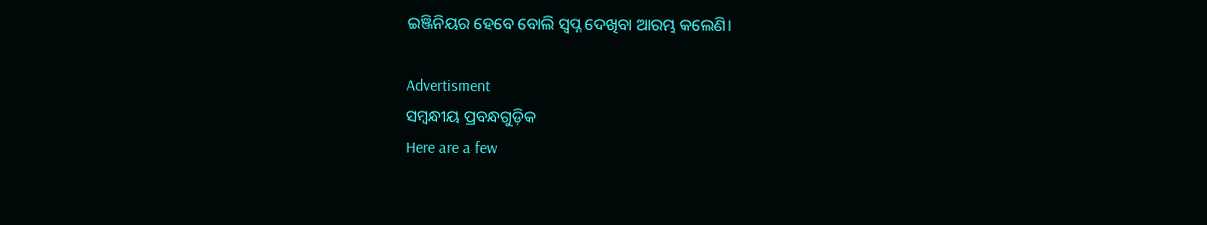ଇଞ୍ଜିନିୟର ହେବେ ବୋଲି ସ୍ୱପ୍ନ ଦେଖିବା ଆରମ୍ଭ କଲେଣି।

Advertisment
ସମ୍ବନ୍ଧୀୟ ପ୍ରବନ୍ଧଗୁଡ଼ିକ
Here are a few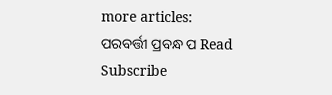more articles:
ପରବର୍ତ୍ତୀ ପ୍ରବନ୍ଧ ପ Read
Subscribe